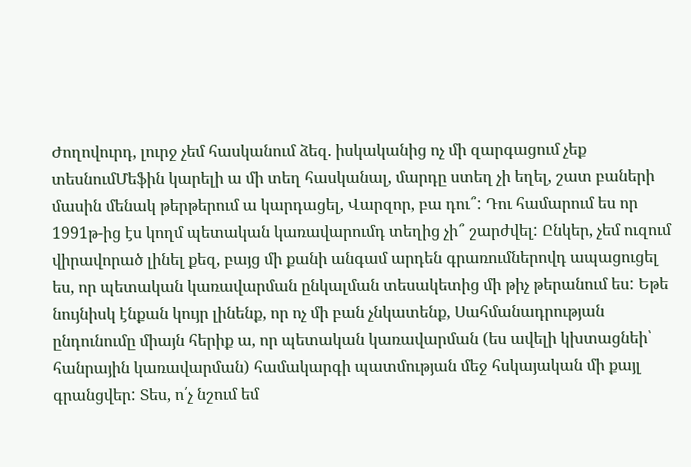Ժողովուրդ, լուրջ չեմ հասկանում ձեզ. իսկականից ոչ մի զարգացում չեք տեսնումՄեֆին կարելի ա մի տեղ հասկանալ, մարդը ստեղ չի եղել, շատ բաների մասին մենակ թերթերում ա կարդացել, Վարզոր, բա դու՞: Դու համարում ես որ 1991թ-ից էս կողմ պետական կառավարումդ տեղից չի՞ շարժվել: Ընկեր, չեմ ուզում վիրավորած լինել քեզ, բայց մի քանի անգամ արդեն գրառումներովդ ապացուցել ես, որ պետական կառավարման ընկալման տեսակետից մի թիչ թերանում ես: Եթե նույնիսկ էնքան կույր լինենք, որ ոչ մի բան չնկատենք, Սահմանադրության ընդունումը միայն հերիք ա, որ պետական կառավարման (ես ավելի կխտացնեի՝ հանրային կառավարման) համակարգի պատմության մեջ հսկայական մի քայլ գրանցվեր: Տես, ո՛չ նշում եմ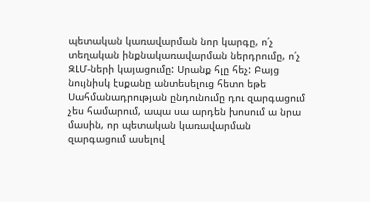պետական կառավարման նոր կարգը, ո՛չ տեղական ինքնակառավարման ներդրումը, ո՛չ ԶԼՄ-ների կայացումը: Սրանք հլը հեչ: Բայց նույնիսկ էսքանը անտեսելուց հետո եթե Սահմանադրության ընդունումը դու զարգացում չես համարում, ապա սա արդեն խոսում ա նրա մասին, որ պետական կառավարման զարգացում ասելով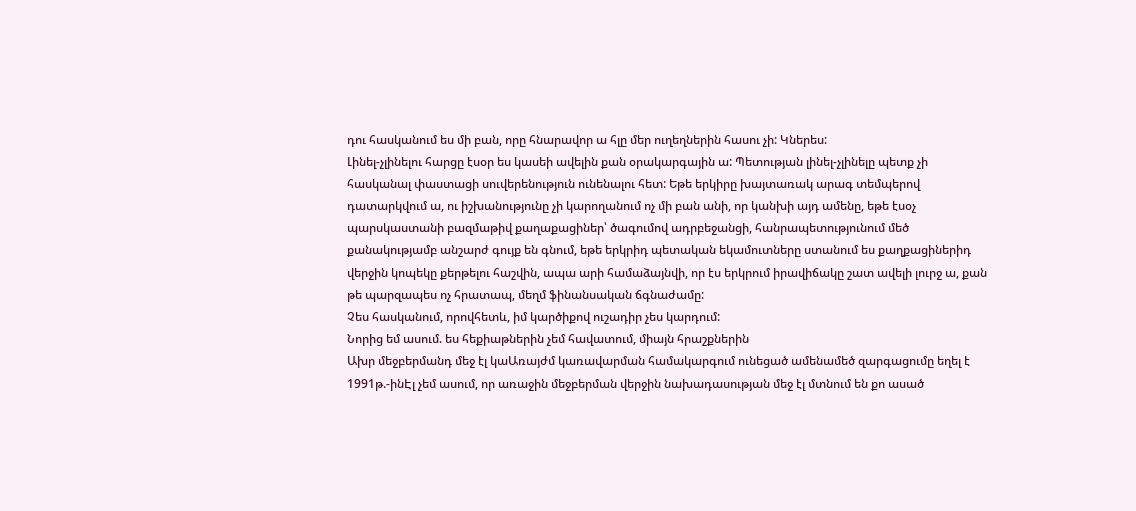դու հասկանում ես մի բան, որը հնարավոր ա հլը մեր ուղեղներին հասու չի: Կներես:
Լինել-չլինելու հարցը էսօր ես կասեի ավելին քան օրակարգային ա: Պետության լինել-չլինելը պետք չի հասկանալ փաստացի սուվերենություն ունենալու հետ: Եթե երկիրը խայտառակ արագ տեմպերով դատարկվում ա, ու իշխանությունը չի կարողանում ոչ մի բան անի, որ կանխի այդ ամենը, եթե էսօչ պարսկաստանի բազմաթիվ քաղաքացիներ՝ ծագումով ադրբեջանցի, հանրապետությունում մեծ քանակությամբ անշարժ գույք են գնում, եթե երկրիդ պետական եկամուտները ստանում ես քաղքացիներիդ վերջին կոպեկը քերթելու հաշվին, ապա արի համաձայնվի, որ էս երկրում իրավիճակը շատ ավելի լուրջ ա, քան թե պարզապես ոչ հրատապ, մեղմ ֆինանսական ճգնաժամը:
Չես հասկանում, որովհետև, իմ կարծիքով ուշադիր չես կարդում:
Նորից եմ ասում. ես հեքիաթներին չեմ հավատում, միայն հրաշքներին
Ախր մեջբերմանդ մեջ էլ կաԱռայժմ կառավարման համակարգում ունեցած ամենամեծ զարգացումը եղել է 1991թ.-ինԷլ չեմ ասում, որ առաջին մեջբերման վերջին նախադասության մեջ էլ մտնում են քո ասած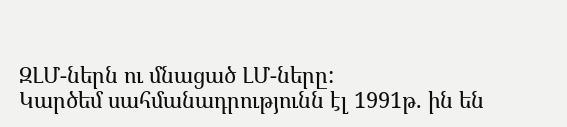ԶԼՄ-ներն ու մնացած ԼՄ-ները:
Կարծեմ սահմանադրությունն էլ 1991թ. ին են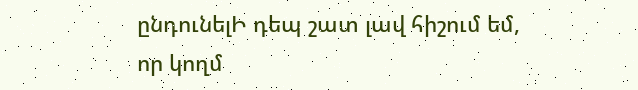ընդունելԻ դեպ շատ լավ հիշում եմ, որ կողմ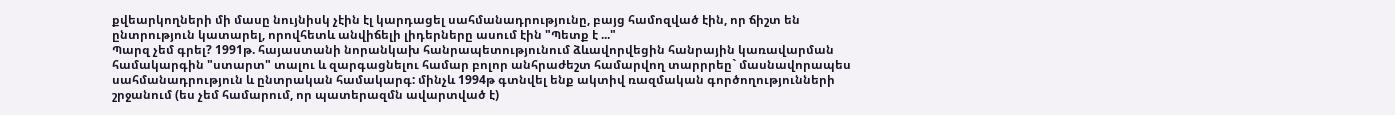քվեարկողների մի մասը նույնիսկ չէին էլ կարդացել սահմանադրությունը, բայց համոզված էին, որ ճիշտ են ընտրություն կատարել, որովհետև անվիճելի լիդերները ասում էին "Պետք է ..."
Պարզ չեմ գրել? 1991թ. հայաստանի նորանկախ հանրապետությունում ձևավորվեցին հանրային կառավարման համակարգին "ստարտ" տալու և զարգացնելու համար բոլոր անհրաժեշտ համարվող տարրրեը` մասնավորապես սահմանադրություն և ընտրական համակարգ: մինչև 1994թ գտնվել ենք ակտիվ ռազմական գործողությունների շրջանում (ես չեմ համարում, որ պատերազմն ավարտված է)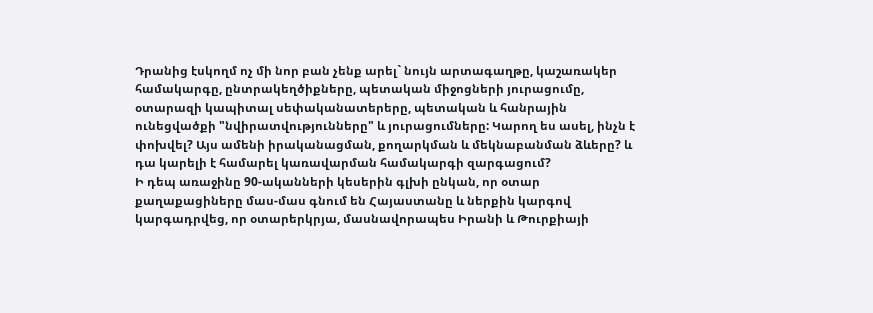Դրանից էսկողմ ոչ մի նոր բան չենք արել` նույն արտագաղթը, կաշառակեր համակարգը, ընտրակեղծիքները, պետական միջոցների յուրացումը, օտարազի կապիտալ սեփականատերերը, պետական և հանրային ունեցվածքի "նվիրատվությունները" և յուրացումները: Կարող ես ասել, ինչն է փոխվել? Այս ամենի իրականացման, քողարկման և մեկնաբանման ձևերը? և դա կարելի է համարել կառավարման համակարգի զարգացում?
Ի դեպ առաջինը 90-ականների կեսերին գլխի ընկան, որ օտար քաղաքացիները մաս-մաս գնում են Հայաստանը և ներքին կարգով կարգադրվեց, որ օտարերկրյա, մասնավորապես Իրանի և Թուրքիայի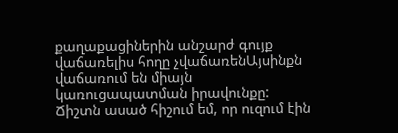քաղաքացիներին անշարժ գույք վաճառելիս հողը չվաճառենԱյսինքն վաճառում են միայն կառուցապատման իրավունքը: Ճիշտն ասած հիշում եմ, որ ուզում էին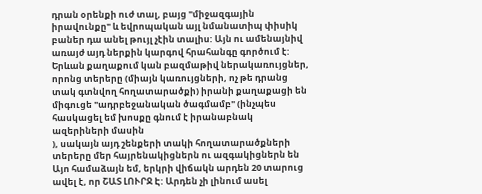դրան օրենքի ուժ տալ, բայց "միջազգային իրավունքը" և եվրոպական այլ նմանատիպ փիսիկ բաներ դա անել թույլ չէին տալիս: Այն ու ամենայնիվ առայժ այդ ներքին կարգով հրահանգը գործում է: Երևան քաղաքում կան բազմաթիվ ներակառույցներ, որոնց տերերը (միայն կառույցների, ոչ թե դրանց տակ գտնվող հողատարածքի) իրանի քաղաքացի են միգուցե "ադրբեջանական ծագմամբ" (ինչպես հասկացել եմ խոսքը գնում է իրանաբնակ ազերիների մասին
), սակայն այդ շենքերի տակի հողատարածքների տերերը մեր հայրենակիցներն ու ազգակիցներն են
Այո համաձայն եմ, երկրի վիճակն արդեն 20 տարուց ավել է, որ ՇԱՏ ԼՈՒՐՋ Է: Արդեն չի լինում ասել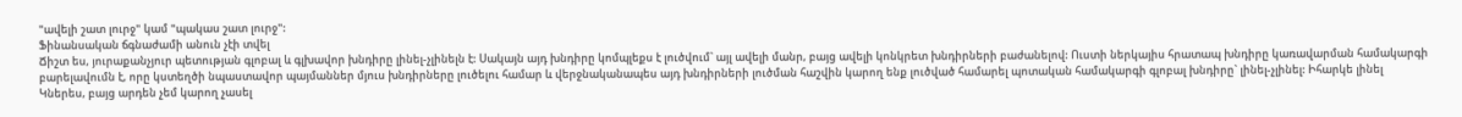"ավելի շատ լուրջ" կամ "պակաս շատ լուրջ":
Ֆինանսական ճգնաժամի անուն չէի տվել
Ճիշտ ես, յուրաքանչյուր պետության գլոբալ և գլխավոր խնդիրը լինել-չլինելն է: Սակայն այդ խնդիրը կոմպլեքս է լուծվում` այլ ավելի մանր, բայց ավելի կոնկրետ խնդիրների բաժանելով: Ուստի ներկայիս հրատապ խնդիրը կառավարման համակարգի բարելավումն է, որը կստեղծի նպաստավոր պայմաններ մյուս խնդիրները լուծելու համար և վերջնականապես այդ խնդիրների լուծման հաշվին կարող ենք լուծված համարել պոտական համակարգի գլոբալ խնդիրը` լինել-չլինել: Իհարկե լինել
Կներես, բայց արդեն չեմ կարող չասել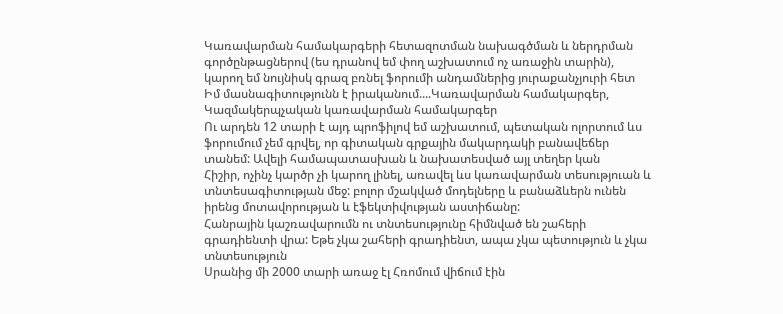Կառավարման համակարգերի հետազոտման նախագծման և ներդրման գործընթացներով (ես դրանով եմ փող աշխատում ոչ առաջին տարին), կարող եմ նույնիսկ գրազ բռնել ֆորումի անդամներից յուրաքանչյուրի հետ
Իմ մասնագիտությունն է իրականում....Կառավարման համակարգեր, Կազմակերպչական կառավարման համակարգեր
Ու արդեն 12 տարի է այդ պրոֆիլով եմ աշխատում, պետական ոլորտում ևս
ֆորումում չեմ գրվել, որ գիտական գրքային մակարդակի բանավեճեր տանեմ: Ավելի համապատասխան և նախատեսված այլ տեղեր կան
Հիշիր, ոչինչ կարծր չի կարող լինել, առավել ևս կառավարման տեսություան և տնտեսագիտության մեջ: բոլոր մշակված մոդելները և բանաձևերն ունեն իրենց մոտավորության և էֆեկտիվության աստիճանը:
Հանրային կաշռավարումն ու տնտեսությունը հիմնված են շահերի գրադիենտի վրա: Եթե չկա շահերի գրադիենտ, ապա չկա պետություն և չկա տնտեսություն
Սրանից մի 2000 տարի առաջ էլ Հռոմում վիճում էին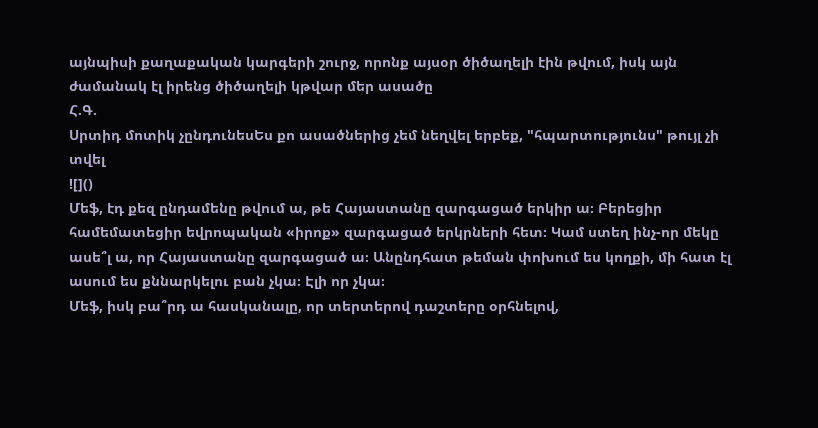այնպիսի քաղաքական կարգերի շուրջ, որոնք այսօր ծիծաղելի էին թվում, իսկ այն ժամանակ էլ իրենց ծիծաղելի կթվար մեր ասածը
Հ.Գ.
Սրտիդ մոտիկ չընդունեսԵս քո ասածներից չեմ նեղվել երբեք, "հպարտությունս" թույլ չի տվել
![]()
Մեֆ, էդ քեզ ընդամենը թվում ա, թե Հայաստանը զարգացած երկիր ա։ Բերեցիր համեմատեցիր եվրոպական «իրոք» զարգացած երկրների հետ։ Կամ ստեղ ինչ-որ մեկը ասե՞լ ա, որ Հայաստանը զարգացած ա։ Անընդհատ թեման փոխում ես կողքի, մի հատ էլ ասում ես քննարկելու բան չկա։ Էլի որ չկա։
Մեֆ, իսկ բա՞րդ ա հասկանալը, որ տերտերով դաշտերը օրհնելով,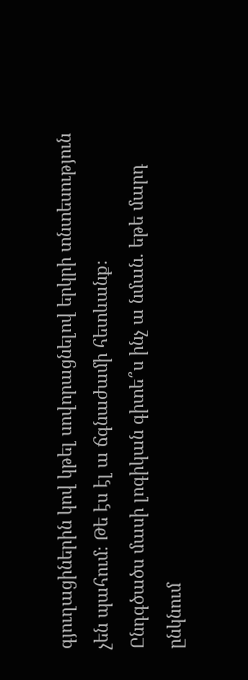գյուղացիներին կով կթել սովորացնելով երկրի տնտեսություն չեն պահում։ Թե էս էլ ա ճգնաժամի հետևանք։
Ընդգծածս մասի լոգիկան գիտե՞ս ինչ ա նման. եթե մարդ ընկնում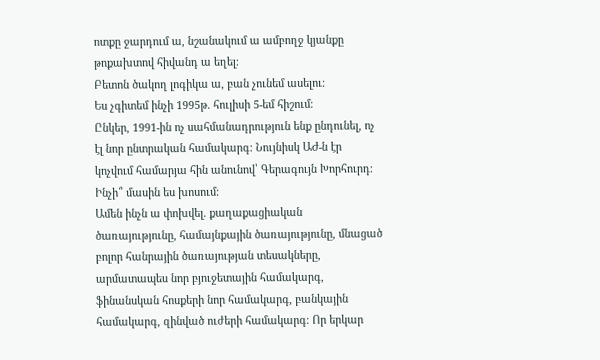ոտքը ջարդում ա, նշանակում ա ամբողջ կյանքը թոքախտով հիվանդ ա եղել։
Բետոն ծակող լոգիկա ա, բան չունեմ ասելու։
Ես չգիտեմ ինչի 1995թ. հուլիսի 5-եմ հիշում։
Ընկեր, 1991-ին ոչ սահմանադրություն ենք ընդունել, ոչ էլ նոր ընտրական համակարգ։ Նույնիսկ ԱԺ-ն էր կոչվում համարյա հին անունով՝ Գերագույն Խորհուրդ։ Ինչի՞ մասին ես խոսում։
Ամեն ինչն ա փոխվել. քաղաքացիական ծառայությունը, համայնքային ծառայությունը, մնացած բոլոր հանրային ծառայության տեսակները, արմատապես նոր բյուջետային համակարգ, ֆինանսկան հոսքերի նոր համակարգ, բանկային համակարգ, զինված ուժերի համակարգ։ Որ երկար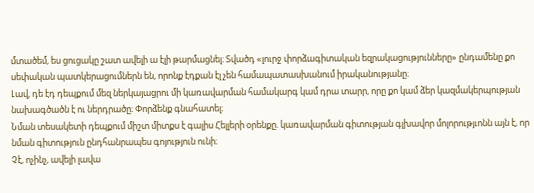մտածեմ, ես ցուցակը շատ ավելի ա էլի թարմացնել։ Տվածդ «լուրջ փորձագիտական եզրակացությունները» ընդամենը քո սեփական պատկերացումներն են, որոնք էդքան էլ չեն համապատասխանում իրականությանը։
Լավ, դե էդ դեպքում մեզ ներկայացրու մի կառավարման համակարգ կամ դրա տարր, որը քո կամ ձեր կազմակերպության նախագծածն է ու ներդրածը։ Փորձենք գնահատել։
Նման տեսակետի դեպքում միշտ միտքս է գալիս Հելլերի օրենքը. կառավարման գիտության գլխավոր մոլորությւոնն այն է, որ նման գիտություն ընդհանրապես գոյություն ունի։
Չէ, ոչինչ, ավելի լավա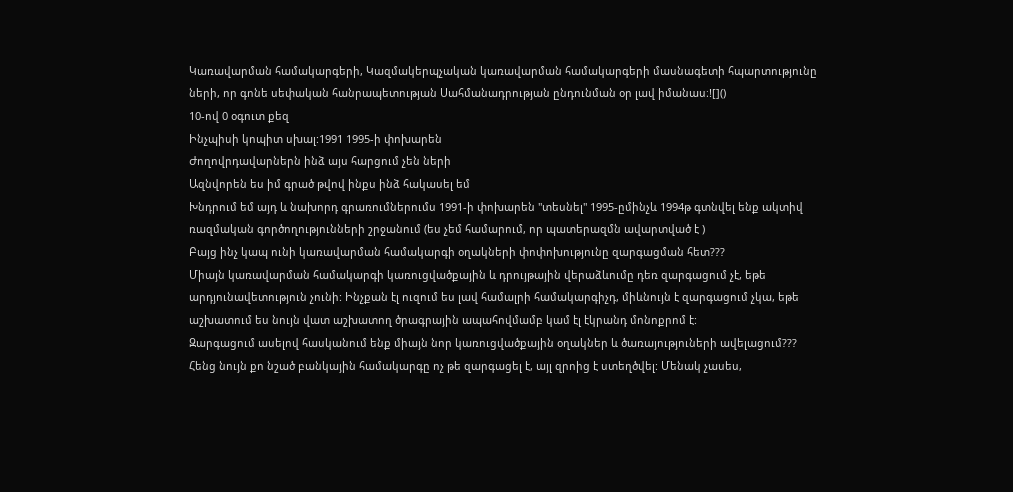Կառավարման համակարգերի, Կազմակերպչական կառավարման համակարգերի մասնագետի հպարտությունը ների, որ գոնե սեփական հանրապետության Սահմանադրության ընդունման օր լավ իմանաս։![]()
10-ով 0 օգուտ քեզ
Ինչպիսի կոպիտ սխալ:1991 1995-ի փոխարեն
Ժողովրդավարներն ինձ այս հարցում չեն ների
Ազնվորեն ես իմ գրած թվով ինքս ինձ հակասել եմ
Խնդրում եմ այդ և նախորդ գրառումներումս 1991-ի փոխարեն "տեսնել" 1995-ըմինչև 1994թ գտնվել ենք ակտիվ ռազմական գործողությունների շրջանում (ես չեմ համարում, որ պատերազմն ավարտված է )
Բայց ինչ կապ ունի կառավարման համակարգի օղակների փոփոխությունը զարգացման հետ???
Միայն կառավարման համակարգի կառուցվածքային և դրույթային վերաձևումը դեռ զարգացում չէ, եթե արդյունավետություն չունի: Ինչքան էլ ուզում ես լավ համալրի համակարգիչդ, միևնույն է զարգացում չկա, եթե աշխատում ես նույն վատ աշխատող ծրագրային ապահովմամբ կամ էլ էկրանդ մոնոքրոմ է:
Զարգացում ասելով հասկանում ենք միայն նոր կառուցվածքային օղակներ և ծառայություների ավելացում???
Հենց նույն քո նշած բանկային համակարգը ոչ թե զարգացել է, այլ զրոից է ստեղծվել: Մենակ չասես,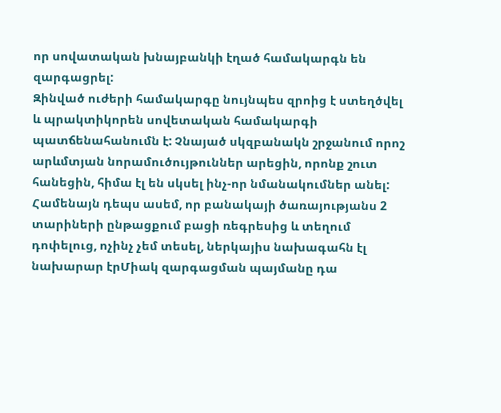որ սովատական խնայբանկի էղած համակարգն են զարգացրել:
Զինված ուժերի համակարգը նույնպես զրոից է ստեղծվել և պրակտիկորեն սովետական համակարգի պատճենահանումն է: Չնայած սկզբանակն շրջանում որոշ արևմտյան նորամուծույթուններ արեցին, որոնք շուտ հանեցին, հիմա էլ են սկսել ինչ-որ նմանակումներ անել: Համենայն դեպս ասեմ, որ բանակայի ծառայությանս 2 տարիների ընթացքում բացի ռեգրեսից և տեղում դոփելուց, ոչինչ չեմ տեսել, ներկայիս նախագահն էլ նախարար էրՄիակ զարգացման պայմանը դա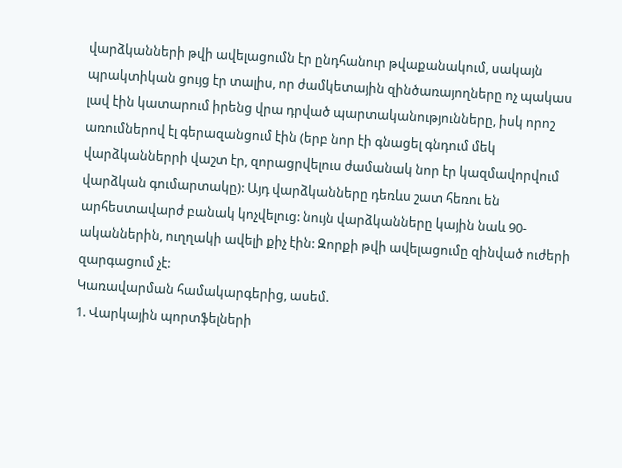վարձկանների թվի ավելացումն էր ընդհանուր թվաքանակում, սակայն պրակտիկան ցույց էր տալիս, որ ժամկետային զինծառայողները ոչ պակաս լավ էին կատարում իրենց վրա դրված պարտականությունները, իսկ որոշ առումներով էլ գերազանցում էին (երբ նոր էի գնացել գնդում մեկ վարձկաններրի վաշտ էր, զորացրվելուս ժամանակ նոր էր կազմավորվում վարձկան գումարտակը): Այդ վարձկանները դեռևս շատ հեռու են արհեստավարժ բանակ կոչվելուց: նույն վարձկանները կային նաև 90-ականներին, ուղղակի ավելի քիչ էին: Զորքի թվի ավելացումը զինված ուժերի զարգացում չէ:
Կառավարման համակարգերից, ասեմ.
1. Վարկային պորտֆելների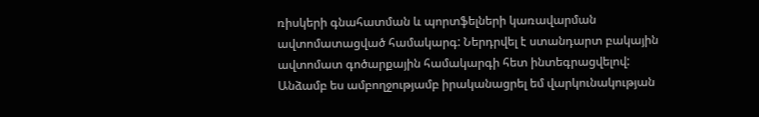ռիսկերի գնահատման և պորտֆելների կառավարման ավտոմատացված համակարգ: Ներդրվել է ստանդարտ բակային ավտոմատ գոծարքային համակարգի հետ ինտեգրացվելով: Անձամբ ես ամբողջությամբ իրականացրել եմ վարկունակության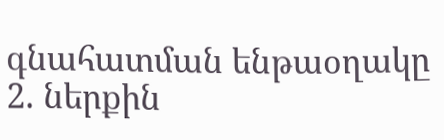գնահատման ենթաօղակը
2. ներքին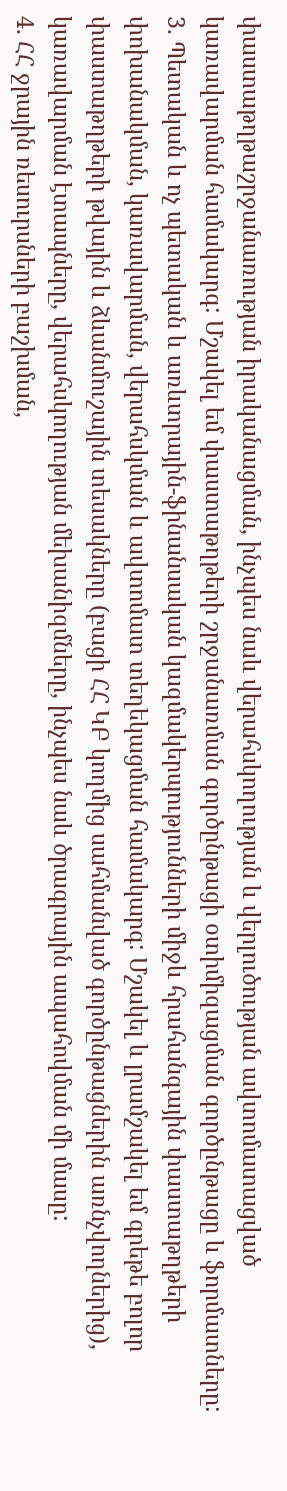փաստաթղթաշրջանառության իրականացման, ինչպես նաև վերահսկողության և վերլուծության ավտոմատացված կառավարման համակարգ: Մշակել եմ փաստաթղթերի շրջանառման գործընթացի օտիմիզացման գործընթացը և ֆորմատները:
3. Պետական և ոչ պետական և առևտրային-ֆինանսական կազմակերպությունների միջև հրահանգային փաստաթղթերի փոխանակման, կառավարման, վերահսկման և ավտոմատ տեղեկացման համակարգ: Մշակել և լրամշակել եմ գրեթե բոլոր փաստաթղթերի թվային և ձևանմուշային տեսակները (բացի ՀՀ ԿԲ կողմից սահմանված գործընթացներին առնչվողներից), կառավարման էտապները, վերահսկողության մեխանիզմները, ինչպես նաև ծրագրային ապահովման մի մասը:
4. ՀՀ ջրային ռեսուրսների բաշխման,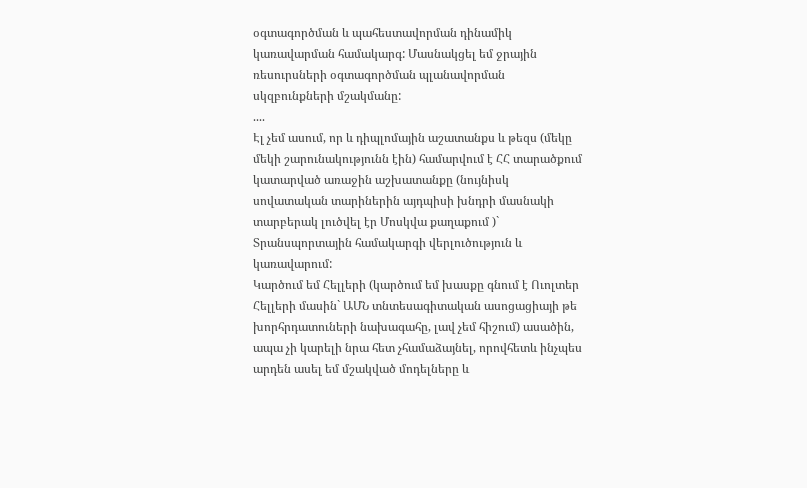օգտագործման և պահեստավորման դինամիկ կառավարման համակարգ: Մասնակցել եմ ջրային ռեսուրսների օգտագործման պլանավորման սկզբունքների մշակմանը:
....
Էլ չեմ ասում, որ և դիպլոմային աշատանքս և թեզս (մեկը մեկի շարունակությունն էին) համարվում է ՀՀ տարածքում կատարված առաջին աշխատանքը (նույնիսկ սովատական տարիներին այդպիսի խնդրի մասնակի տարբերակ լուծվել էր Մոսկվա քաղաքում )` Տրանսպորտային համակարգի վերլուծություն և կառավարում:
Կարծում եմ Հելլերի (կարծում եմ խասքը գնում է Ուոլտեր Հելլերի մասին` ԱՄՆ տնտեսագիտական ասոցացիայի թե խորհրդատուների նախագահը, լավ չեմ հիշում) ասածին, ապա չի կարելի նրա հետ չհամաձայնել, որովհետև ինչպես արդեն ասել եմ մշակված մոդելները և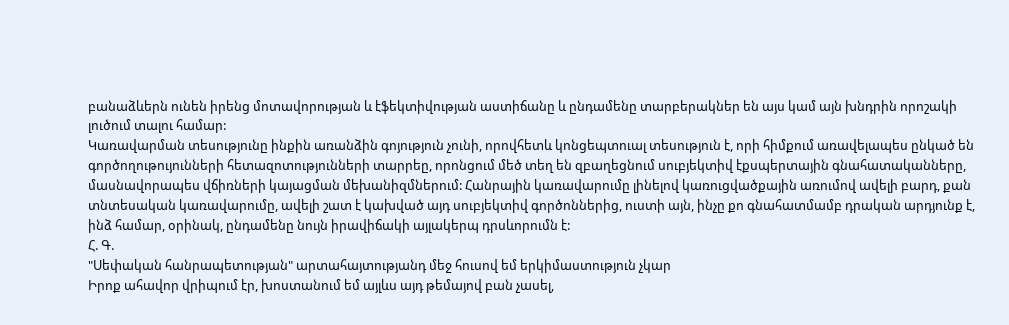բանաձևերն ունեն իրենց մոտավորության և էֆեկտիվության աստիճանը և ընդամենը տարբերակներ են այս կամ այն խնդրին որոշակի լուծում տալու համար:
Կառավարման տեսությունը ինքին առանձին գոյություն չունի, որովհետև կոնցեպտուալ տեսություն է, որի հիմքում առավելապես ընկած են գործողութույունների հետազոտությունների տարրեը, որոնցում մեծ տեղ են զբաղեցնում սուբյեկտիվ էքսպերտային գնահատականները, մասնավորապես վճիռների կայացման մեխանիզմներում: Հանրային կառավարումը լինելով կառուցվածքային առումով ավելի բարդ, քան տնտեսական կառավարումը, ավելի շատ է կախված այդ սուբյեկտիվ գործոններից, ուստի այն, ինչը քո գնահատմամբ դրական արդյունք է, ինձ համար, օրինակ, ընդամենը նույն իրավիճակի այլակերպ դրսևորումն է:
Հ. Գ.
"Սեփական հանրապետության" արտահայտությանդ մեջ հուսով եմ երկիմաստություն չկար
Իրոք ահավոր վրիպում էր, խոստանում եմ այլևս այդ թեմայով բան չասել,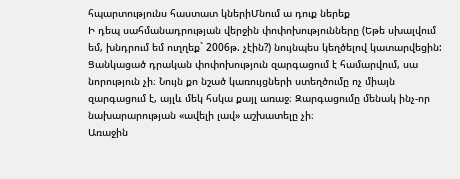հպարտությունս հաստատ կներիՄնում ա դուք ներեք
Ի դեպ սահմանադրության վերջին փոփոխությունները (Եթե սխալվում եմ, խնդրում եմ ուղղեք` 2006թ. չէին?) նույնպես կեղծելով կատարվեցին:
Ցանկացած դրական փոփոխություն զարգացում է համարվում, սա նորություն չի։ Նույն քո նշած կառույցների ստեղծումը ոչ միայն զարգացում է, այլև մեկ հսկա քայլ առաջ։ Զարգացումը մենակ ինչ-որ նախարարության «ավելի լավ» աշխատելը չի։
Առաջին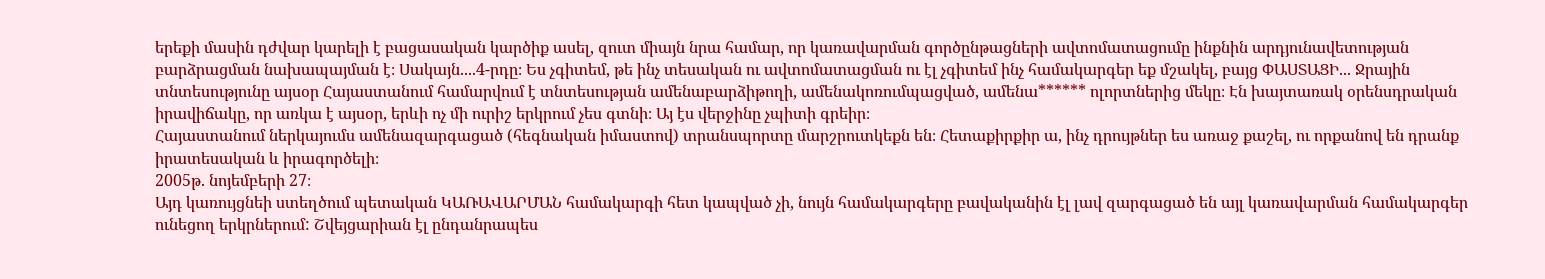երեքի մասին դժվար կարելի է բացասական կարծիք ասել, զուտ միայն նրա համար, որ կառավարման գործընթացների ավտոմատացումը ինքնին արդյունավետության բարձրացման նախապայման է։ Սակայն....4-րդը։ Ես չգիտեմ, թե ինչ տեսական ու ավտոմատացման ու էլ չգիտեմ ինչ համակարգեր եք մշակել, բայց ՓԱՍՏԱՑԻ... Ջրային տնտեսությունը այսօր Հայաստանում համարվում է տնտեսության ամենաբարձիթողի, ամենակոռումպացված, ամենա****** ոլորտներից մեկը։ Էն խայտառակ օրենսդրական իրավիճակը, որ առկա է այսօր, երևի ոչ մի ուրիշ երկրում չես գտնի։ Այ էս վերջինը չպիտի գրեիր։
Հայաստանում ներկայումս ամենազարգացած (հեգնական իմաստով) տրանսպորտը մարշրուտկեքն են։ Հետաքիրքիր ա, ինչ դրույթներ ես առաջ քաշել, ու որքանով են դրանք իրատեսական և իրագործելի։
2005թ. նոյեմբերի 27։
Այդ կառույցնեի ստեղծում պետական ԿԱՌԱՎԱՐՄԱՆ համակարգի հետ կապված չի, նույն համակարգերը բավականին էլ լավ զարգացած են այլ կառավարման համակարգեր ունեցող երկրներում: Շվեյցարիան էլ ընդանրապես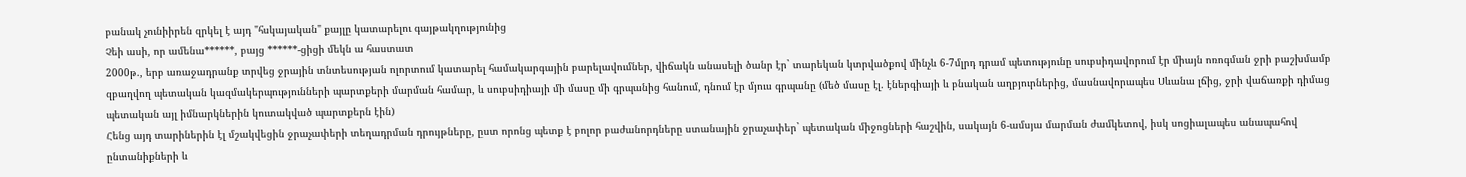բանակ չունիիրեն զրկել է այդ "հսկայական" քայլը կատարելու գայթակղությունից
Չեի ասի, որ ամենա******, բայց ******-ցիցի մեկն ա հաստատ
2000թ., երբ առաջադրանք տրվեց ջրային տնտեսության ոլորտում կատարել համակարգային բարելավումներ, վիճակն անասելի ծանր էր` տարեկան կտրվածքով մինչև 6-7մլրդ դրամ պետությունը սուբսիդավորում էր միայն ոռոգման ջրի բաշխմամբ զբաղվող պետական կազմակերպությունների պարտքերի մարման համար, և սուբսիդիայի մի մասը մի գրպանից հանում, դնում էր մյուս գրպանը (մեծ մասը էլ. էներգիայի և բնական աղբյուրներից, մասնավորապես Սևանա լճից, ջրի վաճառքի դիմաց պետական այլ իմնարկներին կուտակված պարտքերն էին)
Հենց այդ տարիներին էլ մշակվեցին ջրաչափերի տեղադրման դրույթները, ըստ որոնց պետք է բոլոր բաժանորդները ստանային ջրաչափեր` պետական միջոցների հաշվին, սակայն 6-ամսյա մարման ժամկետով, իսկ սոցիալապես անապահով ընտանիքների և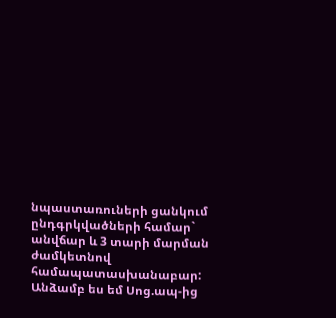նպաստառուների ցանկում ընդգրկվածների համար` անվճար և 3 տարի մարման ժամկետնով համապատասխանաբար: Անձամբ ես եմ Սոց.ապ-ից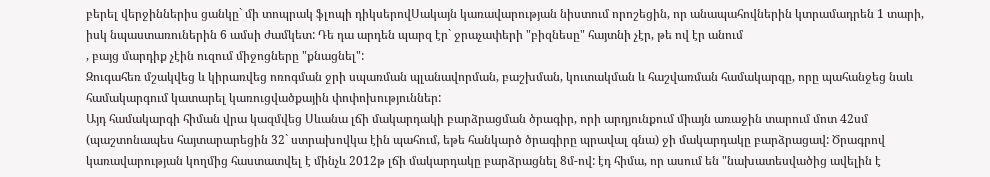բերել վերջիններիս ցանկը` մի տոպրակ ֆլոպի դիկսերովՍակայն կառավարության նիստում որոշեցին, որ անապահովներին կտրամադրեն 1 տարի, իսկ նպաստառուներին 6 ամսի ժամկետ: Դե դա արդեն պարզ էր` ջրաչափերի "բիզնեսը" հայտնի չէր, թե ով էր անում
, բայց մարդիք չէին ուզում միջոցները "քնացնել":
Զուգահեռ մշակվեց և կիրառվեց ոռոգման ջրի սպառման պլանավորման, բաշխման, կուտակման և հաշվառման համակարգը, որը պահանջեց նաև համակարգում կատարել կառուցվածքային փոփոխություններ:
Այդ համակարգի հիման վրա կազմվեց Սևանա լճի մակարդակի բարձրացման ծրագիր, որի արդյունքում միայն առաջին տարում մոտ 42սմ (պաշտոնապես հայտարարեցին 32` ստրախովկա էին պահում, եթե հանկարծ ծրագիրը պրավալ գնա) ջի մակարդակը բարձրացավ: Ծրագրով կառավարության կողմից հաստատվել է մինչև 2012թ լճի մակարդակը բարձրացնել 8մ-ով: էդ հիմա, որ ասում են "նախատեսվածից ավելին է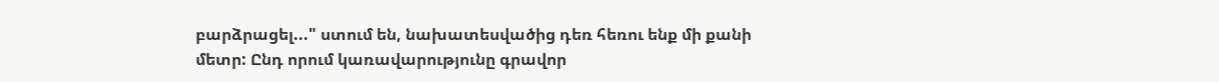բարձրացել..." ստում են, նախատեսվածից դեռ հեռու ենք մի քանի մետր: Ընդ որում կառավարությունը գրավոր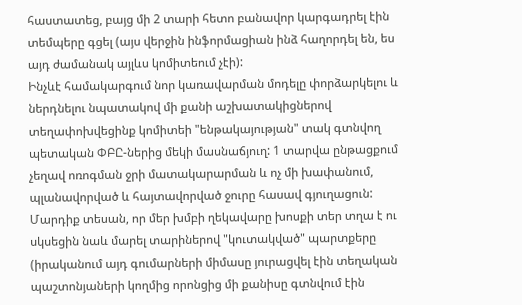հաստատեց, բայց մի 2 տարի հետո բանավոր կարգադրել էին տեմպերը գցել (այս վերջին ինֆորմացիան ինձ հաղորդել են, ես այդ ժամանակ այլևս կոմիտեում չէի):
Ինչևէ համակարգում նոր կառավարման մոդելը փորձարկելու և ներդնելու նպատակով մի քանի աշխատակիցներով տեղափոխվեցինք կոմիտեի "ենթակայության" տակ գտնվող պետական ՓԲԸ-ներից մեկի մասնաճյուղ: 1 տարվա ընթացքում չեղավ ոռոգման ջրի մատակարարման և ոչ մի խափանում, պլանավորված և հայտավորված ջուրը հասավ գյուղացուն: Մարդիք տեսան, որ մեր խմբի ղեկավարը խոսքի տեր տղա է ու սկսեցին նաև մարել տարիներով "կուտակված" պարտքերը (իրականում այդ գումարների միմասը յուրացվել էին տեղական պաշտոնյաների կողմից որոնցից մի քանիսը գտնվում էին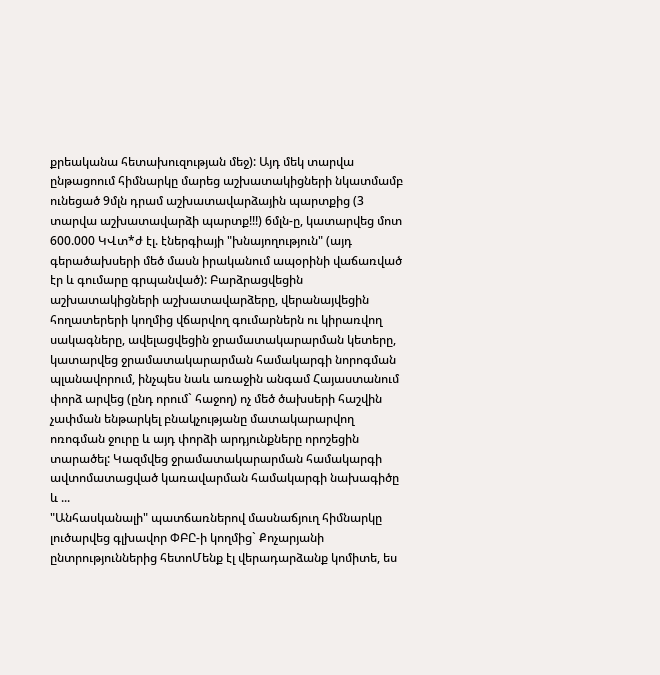քրեականա հետախուզության մեջ): Այդ մեկ տարվա ընթացոում հիմնարկը մարեց աշխատակիցների նկատմամբ ունեցած 9մլն դրամ աշխատավարձային պարտքից (3 տարվա աշխատավարձի պարտք!!!) 6մլն-ը, կատարվեց մոտ 600.000 ԿՎտ*ժ էլ. էներգիայի "խնայողություն" (այդ գերածախսերի մեծ մասն իրականում ապօրինի վաճառված էր և գումարը գրպանված): Բարձրացվեցին աշխատակիցների աշխատավարձերը, վերանայվեցին հողատերերի կողմից վճարվող գումարներն ու կիրառվող սակագները, ավելացվեցին ջրամատակարարման կետերը, կատարվեց ջրամատակարարման համակարգի նորոգման պլանավորում, ինչպես նաև առաջին անգամ Հայաստանում փորձ արվեց (ընդ որում` հաջող) ոչ մեծ ծախսերի հաշվին չափման ենթարկել բնակչությանը մատակարարվող ոռոգման ջուրը և այդ փորձի արդյունքները որոշեցին տարածել: Կազմվեց ջրամատակարարման համակարգի ավտոմատացված կառավարման համակարգի նախագիծը և ...
"Անհասկանալի" պատճառներով մասնաճյուղ հիմնարկը լուծարվեց գլխավոր ՓԲԸ-ի կողմից` Քոչարյանի ընտրություններից հետոՄենք էլ վերադարձանք կոմիտե, ես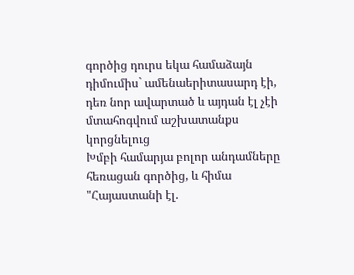գործից դուրս եկա համաձայն դիմումիս` ամենաերիտասարդ էի, դեռ նոր ավարտած և այդան էլ չէի մտահոգվում աշխատանքս կորցնելուց
Խմբի համարյա բոլոր անդամները հեռացան գործից, և հիմա "Հայաստանի էլ.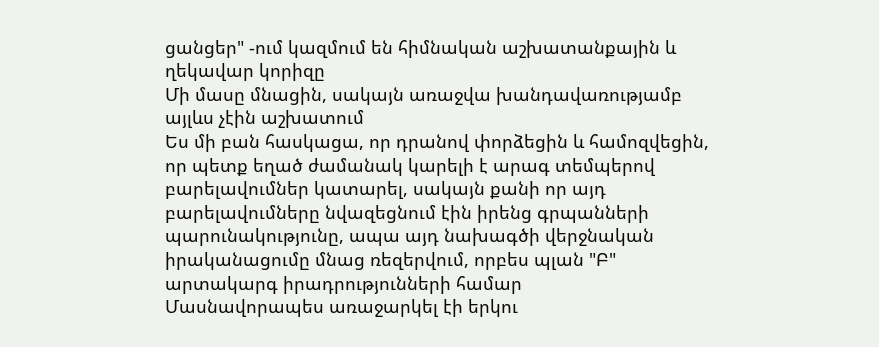ցանցեր" -ում կազմում են հիմնական աշխատանքային և ղեկավար կորիզը
Մի մասը մնացին, սակայն առաջվա խանդավառությամբ այլևս չէին աշխատում
Ես մի բան հասկացա, որ դրանով փորձեցին և համոզվեցին, որ պետք եղած ժամանակ կարելի է արագ տեմպերով բարելավումներ կատարել, սակայն քանի որ այդ բարելավումները նվազեցնում էին իրենց գրպանների պարունակությունը, ապա այդ նախագծի վերջնական իրականացումը մնաց ռեզերվում, որբես պլան "Բ" արտակարգ իրադրությունների համար
Մասնավորապես առաջարկել էի երկու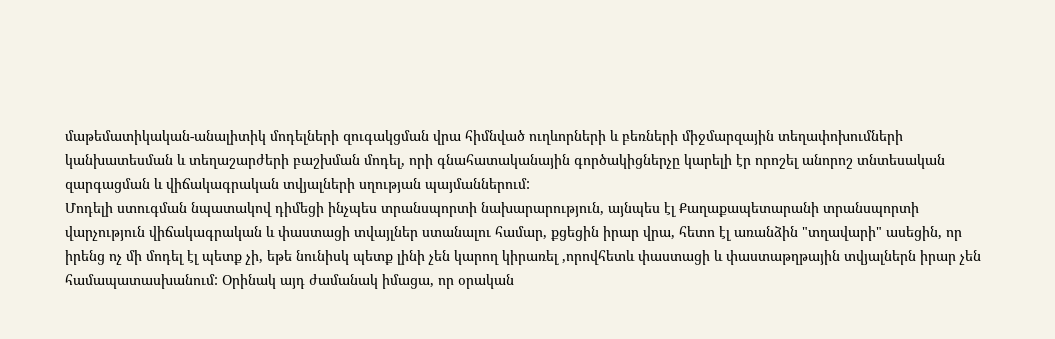մաթեմատիկական-անալիտիկ մոդելների զուգակցման վրա հիմնված ուղևորների և բեռների միջմարզային տեղափոխումների կանխատեսման և տեղաշարժերի բաշխման մոդել, որի գնահատականային գործակիցներչը կարելի էր որոշել անորոշ տնտեսական զարգացման և վիճակագրական տվյալների սղության պայմաններում:
Մոդելի ստուգման նպատակով դիմեցի ինչպես տրանսպորտի նախարարություն, այնպես էլ Քաղաքապետարանի տրանսպորտի վարչություն վիճակագրական և փաստացի տվայլներ ստանալու համար, քցեցին իրար վրա, հետո էլ առանձին "տղավարի" ասեցին, որ իրենց ոչ մի մոդել էլ պետք չի, եթե նունիսկ պետք լինի չեն կարող կիրառել ,որովհետև փաստացի և փաստաթղթային տվյալներն իրար չեն համապատասխանում: Օրինակ այդ ժամանակ իմացա, որ օրական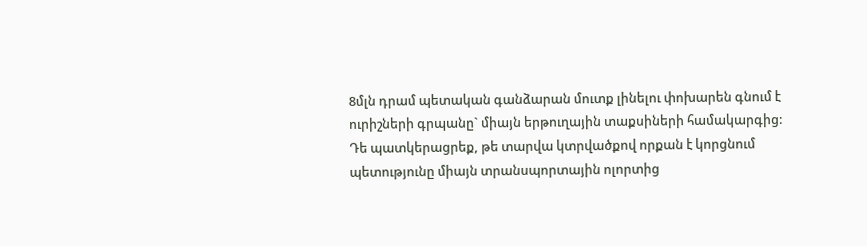8մլն դրամ պետական գանձարան մուտք լինելու փոխարեն գնում է ուրիշների գրպանը` միայն երթուղային տաքսիների համակարգից:
Դե պատկերացրեք, թե տարվա կտրվածքով որքան է կորցնում պետությունը միայն տրանսպորտային ոլորտից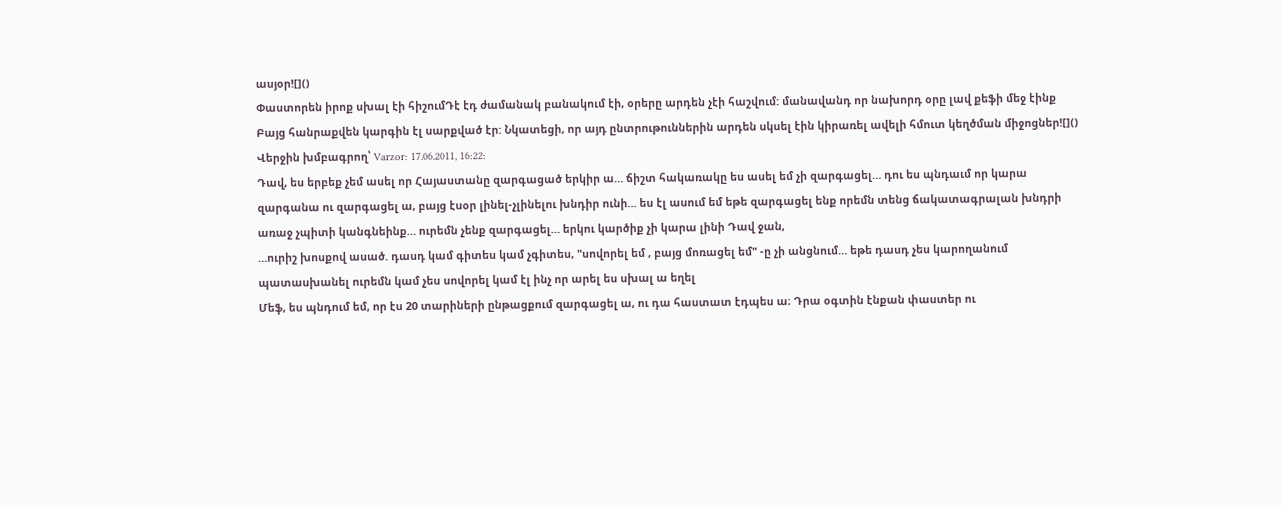ասյօր![]()
Փաստորեն իրոք սխալ էի հիշումԴէ էդ ժամանակ բանակում էի, օրերը արդեն չէի հաշվում: մանավանդ որ նախորդ օրը լավ քեֆի մեջ էինք
Բայց հանրաքվեն կարգին էլ սարքված էր: Նկատեցի, որ այդ ընտրութուններին արդեն սկսել էին կիրառել ավելի հմուտ կեղծման միջոցներ![]()
Վերջին խմբագրող՝ Varzor: 17.06.2011, 16:22:
Դավ, ես երբեք չեմ ասել որ Հայաստանը զարգացած երկիր ա… ճիշտ հակառակը ես ասել եմ չի զարգացել… դու ես պնդաւմ որ կարա զարգանա ու զարգացել ա, բայց էսօր լինել-չլինելու խնդիր ունի… ես էլ ասում եմ եթե զարգացել ենք որեմն տենց ճակատագրալան խնդրի առաջ չպիտի կանգնեինք… ուրեմն չենք զարգացել… երկու կարծիք չի կարա լինի Դավ ջան,
…ուրիշ խոսքով ասած. դասդ կամ գիտես կամ չգիտես, "սովորել եմ , բայց մոռացել եմ" -ը չի անցնում… եթե դասդ չես կարողանում պատասխանել ուրեմն կամ չես սովորել կամ էլ ինչ որ արել ես սխալ ա եղել
Մեֆ, ես պնդում եմ, որ էս 20 տարիների ընթացքում զարգացել ա, ու դա հաստատ էդպես ա։ Դրա օգտին էնքան փաստեր ու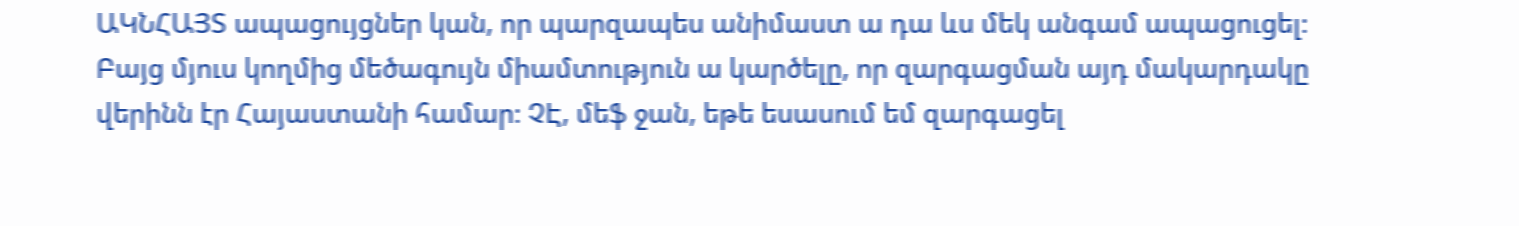ԱԿՆՀԱՅՏ ապացույցներ կան, որ պարզապես անիմաստ ա դա ևս մեկ անգամ ապացուցել։ Բայց մյուս կողմից մեծագույն միամտություն ա կարծելը, որ զարգացման այդ մակարդակը վերինն էր Հայաստանի համար։ ՉԷ, մեֆ ջան, եթե եսասում եմ զարգացել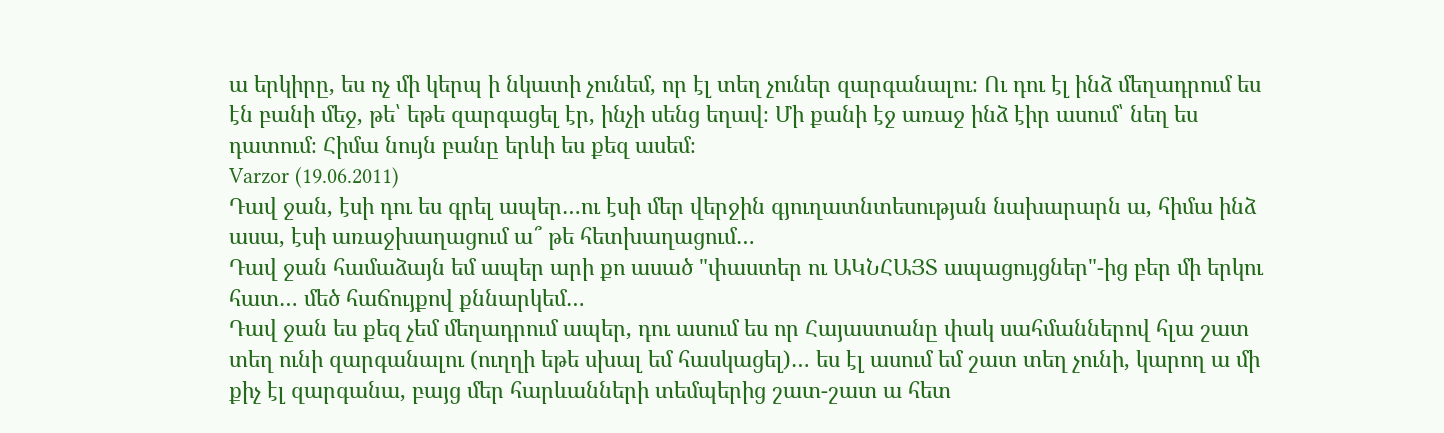ա երկիրը, ես ոչ մի կերպ ի նկատի չունեմ, որ էլ տեղ չուներ զարգանալու։ Ու դու էլ ինձ մեղադրում ես էն բանի մեջ, թե՝ եթե զարգացել էր, ինչի սենց եղավ։ Մի քանի էջ առաջ ինձ էիր ասում՝ նեղ ես դատում։ Հիմա նույն բանը երևի ես քեզ ասեմ։
Varzor (19.06.2011)
Դավ ջան, էսի դու ես գրել ապեր…ու էսի մեր վերջին գյուղատնտեսության նախարարն ա, հիմա ինձ ասա, էսի առաջխաղացում ա՞ թե հետխաղացում…
Դավ ջան համաձայն եմ ապեր արի քո ասած "փաստեր ու ԱԿՆՀԱՅՏ ապացույցներ"-ից բեր մի երկու հատ… մեծ հաճույքով քննարկեմ…
Դավ ջան ես քեզ չեմ մեղադրում ապեր, դու ասում ես որ Հայաստանը փակ սահմաններով հլա շատ տեղ ունի զարգանալու (ուղղի եթե սխալ եմ հասկացել)… ես էլ ասում եմ շատ տեղ չունի, կարող ա մի քիչ էլ զարգանա, բայց մեր հարևանների տեմպերից շատ-շատ ա հետ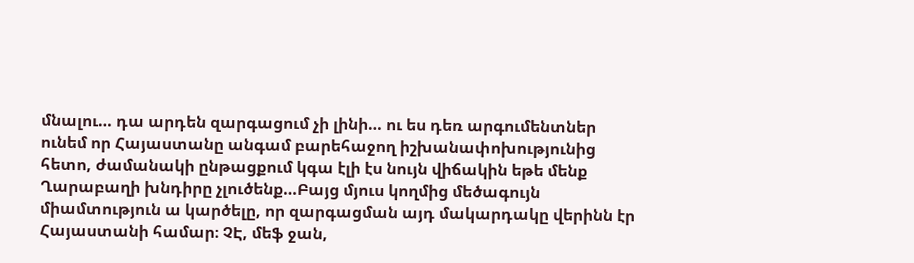մնալու… դա արդեն զարգացում չի լինի… ու ես դեռ արգումենտներ ունեմ որ Հայաստանը անգամ բարեհաջող իշխանափոխությունից հետո, ժամանակի ընթացքում կգա էլի էս նույն վիճակին եթե մենք Ղարաբաղի խնդիրը չլուծենք…Բայց մյուս կողմից մեծագույն միամտություն ա կարծելը, որ զարգացման այդ մակարդակը վերինն էր Հայաստանի համար։ ՉԷ, մեֆ ջան,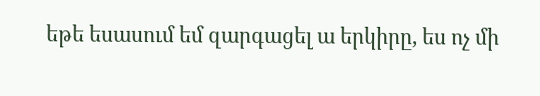եթե եսասում եմ զարգացել ա երկիրը, ես ոչ մի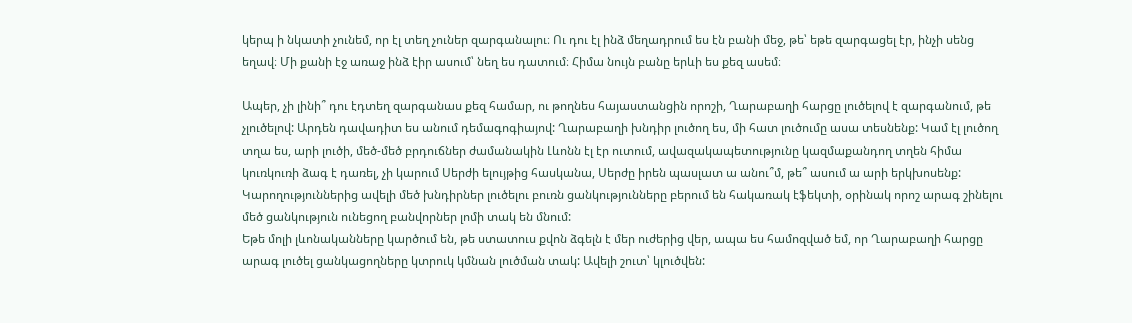կերպ ի նկատի չունեմ, որ էլ տեղ չուներ զարգանալու։ Ու դու էլ ինձ մեղադրում ես էն բանի մեջ, թե՝ եթե զարգացել էր, ինչի սենց եղավ։ Մի քանի էջ առաջ ինձ էիր ասում՝ նեղ ես դատում։ Հիմա նույն բանը երևի ես քեզ ասեմ։

Ապեր, չի լինի՞ դու էդտեղ զարգանաս քեզ համար, ու թողնես հայաստանցին որոշի, Ղարաբաղի հարցը լուծելով է զարգանում, թե չլուծելով: Արդեն դավադիտ ես անում դեմագոգիայով: Ղարաբաղի խնդիր լուծող ես, մի հատ լուծումը ասա տեսնենք: Կամ էլ լուծող տղա ես, արի լուծի, մեծ-մեծ բրդուճներ ժամանակին Լևոնն էլ էր ուտում, ավազակապետությունը կազմաքանդող տղեն հիմա կուռկուռի ձագ է դառել, չի կարում Սերժի ելույթից հասկանա, Սերժը իրեն պասլատ ա անու՞մ, թե՞ ասում ա արի երկխոսենք:
Կարողություններից ավելի մեծ խնդիրներ լուծելու բուռն ցանկությունները բերում են հակառակ էֆեկտի, օրինակ որոշ արագ շինելու մեծ ցանկություն ունեցող բանվորներ լոմի տակ են մնում:
Եթե մոլի լևոնականները կարծում են, թե ստատուս քվոն ձգելն է մեր ուժերից վեր, ապա ես համոզված եմ, որ Ղարաբաղի հարցը արագ լուծել ցանկացողները կտրուկ կմնան լուծման տակ: Ավելի շուտ՝ կլուծվեն: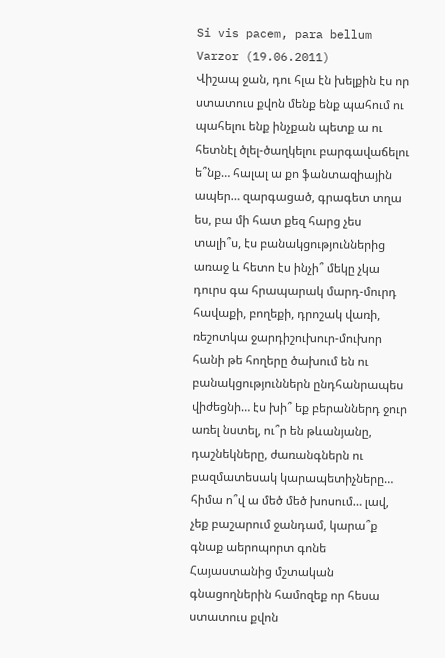Si vis pacem, para bellum
Varzor (19.06.2011)
Վիշապ ջան, դու հլա էն խելքին էս որ ստատուս քվոն մենք ենք պահում ու պահելու ենք ինչքան պետք ա ու հետնէլ ծլել-ծաղկելու բարգավաճելու ե՞նք… հալալ ա քո ֆանտազիային ապեր… զարգացած, գրագետ տղա ես, բա մի հատ քեզ հարց չես տալի՞ս, էս բանակցություններից առաջ և հետո էս ինչի՞ մեկը չկա դուրս գա հրապարակ մարդ-մուրդ հավաքի, բողեքի, դրոշակ վառի, ռեշոտկա ջարդիշուխուր-մուխոր հանի թե հողերը ծախում են ու բանակցություններն ընդհանրապես վիժեցնի… էս խի՞ եք բերաններդ ջուր առել նստել, ու՞ր են թևանյանը, դաշնեկները, ժառանգներն ու բազմատեսակ կարապետիչները… հիմա ո՞վ ա մեծ մեծ խոսում… լավ, չեք բաշարում ջանդամ, կարա՞ք գնաք աերոպորտ գոնե Հայաստանից մշտական գնացողներին համոզեք որ հեսա ստատուս քվոն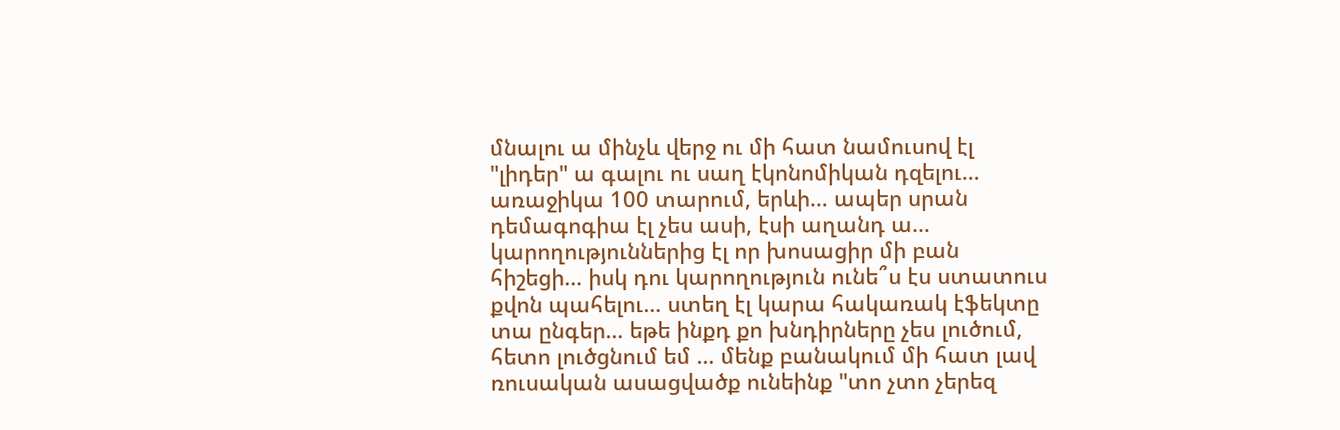մնալու ա մինչև վերջ ու մի հատ նամուսով էլ "լիդեր" ա գալու ու սաղ էկոնոմիկան դզելու… առաջիկա 100 տարում, երևի… ապեր սրան դեմագոգիա էլ չես ասի, էսի աղանդ ա…
կարողություններից էլ որ խոսացիր մի բան հիշեցի… իսկ դու կարողություն ունե՞ս էս ստատուս քվոն պահելու… ստեղ էլ կարա հակառակ էֆեկտը տա ընգեր… եթե ինքդ քո խնդիրները չես լուծում, հետո լուծցնում եմ … մենք բանակում մի հատ լավ ռուսական ասացվածք ունեինք "տո չտո չերեզ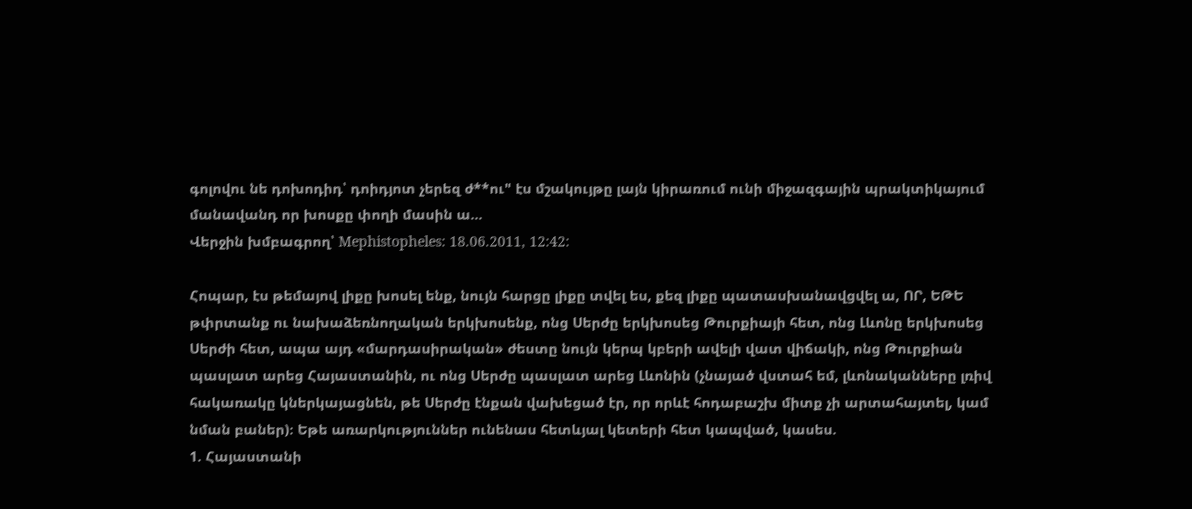գոլովու նե դոխոդիդ՝ դոիդյոտ չերեզ ժ**ու" էս մշակույթը լայն կիրառում ունի միջազգային պրակտիկայում մանավանդ որ խոսքը փողի մասին ա…
Վերջին խմբագրող՝ Mephistopheles: 18.06.2011, 12:42:

Հոպար, էս թեմայով լիքը խոսել ենք, նույն հարցը լիքը տվել ես, քեզ լիքը պատասխանավցվել ա, ՈՐ, ԵԹԵ թփրտանք ու նախաձեռնողական երկխոսենք, ոնց Սերժը երկխոսեց Թուրքիայի հետ, ոնց Լևոնը երկխոսեց Սերժի հետ, ապա այդ «մարդասիրական» ժեստը նույն կերպ կբերի ավելի վատ վիճակի, ոնց Թուրքիան պասլատ արեց Հայաստանին, ու ոնց Սերժը պասլատ արեց Լևոնին (չնայած վստահ եմ, լևոնականները լռիվ հակառակը կներկայացնեն, թե Սերժը էնքան վախեցած էր, որ որևէ հոդաբաշխ միտք չի արտահայտել, կամ նման բաներ)։ Եթե առարկություններ ունենաս հետևյալ կետերի հետ կապված, կասես.
1. Հայաստանի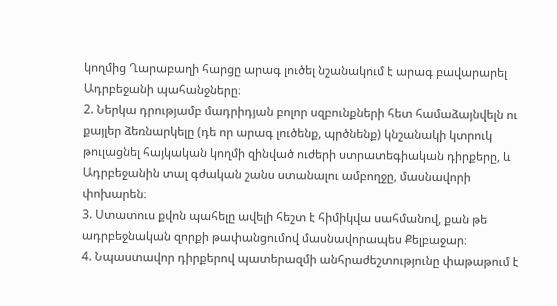կողմից Ղարաբաղի հարցը արագ լուծել նշանակում է արագ բավարարել Ադրբեջանի պահանջները։
2. Ներկա դրությամբ մադրիդյան բոլոր սզբունքների հետ համաձայնվելն ու քայլեր ձեռնարկելը (դե որ արագ լուծենք, պրծնենք) կնշանակի կտրուկ թուլացնել հայկական կողմի զինված ուժերի ստրատեգիական դիրքերը, և Ադրբեջանին տալ գժական շանս ստանալու ամբողջը, մասնավորի փոխարեն։
3. Ստատուս քվոն պահելը ավելի հեշտ է հիմիկվա սահմանով, քան թե ադրբեջնական զորքի թափանցումով մասնավորապես Քելբաջար։
4. Նպաստավոր դիրքերով պատերազմի անհրաժեշտությունը փաթաթում է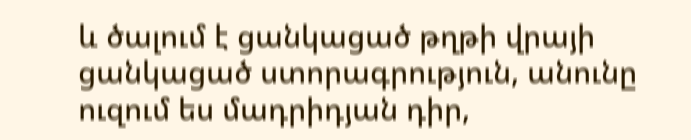և ծալում է ցանկացած թղթի վրայի ցանկացած ստորագրություն, անունը ուզում ես մադրիդյան դիր,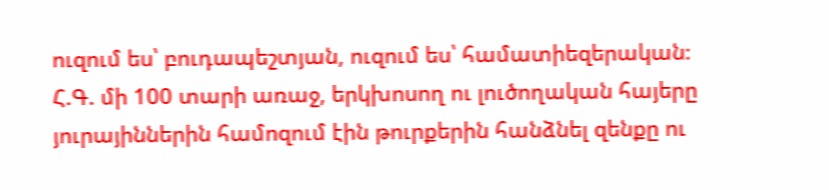ուզում ես՝ բուդապեշտյան, ուզում ես՝ համատիեզերական։
Հ.Գ. մի 100 տարի առաջ, երկխոսող ու լուծողական հայերը յուրայիններին համոզում էին թուրքերին հանձնել զենքը ու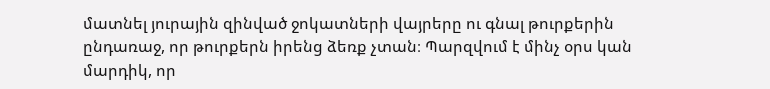մատնել յուրային զինված ջոկատների վայրերը ու գնալ թուրքերին ընդառաջ, որ թուրքերն իրենց ձեռք չտան։ Պարզվում է մինչ օրս կան մարդիկ, որ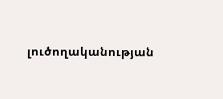լուծողականության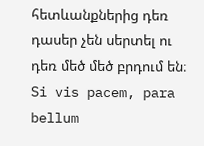հետևանքներից դեռ դասեր չեն սերտել ու դեռ մեծ մեծ բրդում են։
Si vis pacem, para bellum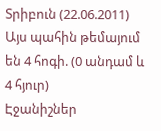Տրիբուն (22.06.2011)
Այս պահին թեմայում են 4 հոգի. (0 անդամ և 4 հյուր)
Էջանիշներ